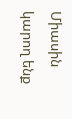Միասին կարող ենք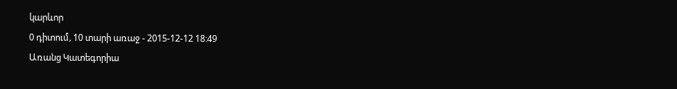կարևոր
0 դիտում, 10 տարի առաջ - 2015-12-12 18:49
Առանց Կատեգորիա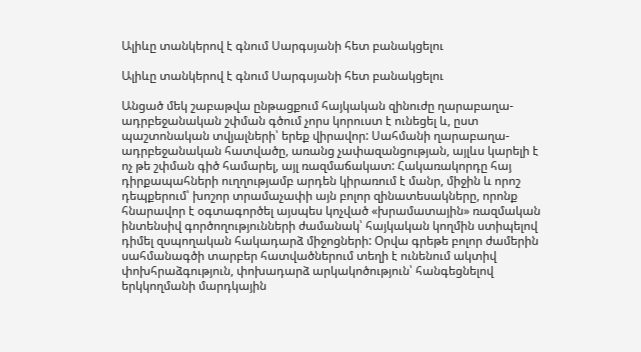Ալիևը տանկերով է գնում Սարգսյանի հետ բանակցելու

Ալիևը տանկերով է գնում Սարգսյանի հետ բանակցելու

Անցած մեկ շաբաթվա ընթացքում հայկական զինուժը ղարաբաղա-ադրբեջանական շփման գծում չորս կորուստ է ունեցել և, ըստ պաշտոնական տվյալների՝ երեք վիրավոր: Սահմանի ղարաբաղա-ադրբեջանական հատվածը, առանց չափազանցության, այլևս կարելի է ոչ թե շփման գիծ համարել, այլ ռազմաճակատ: Հակառակորդը հայ դիրքապահների ուղղությամբ արդեն կիրառում է մանր, միջին և որոշ դեպքերում՝ խոշոր տրամաչափի այն բոլոր զինատեսակները, որոնք հնարավոր է օգտագործել այսպես կոչված «խրամատային» ռազմական ինտենսիվ գործողությունների ժամանակ՝ հայկական կողմին ստիպելով դիմել զսպողական հակադարձ միջոցների: Օրվա գրեթե բոլոր ժամերին սահմանագծի տարբեր հատվածներում տեղի է ունենում ակտիվ փոխհրաձգություն, փոխադարձ արկակոծություն՝ հանգեցնելով երկկողմանի մարդկային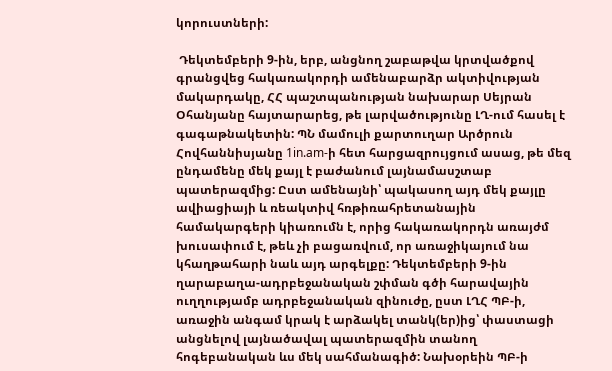կորուստների:

 Դեկտեմբերի 9-ին, երբ, անցնող շաբաթվա կրտվածքով գրանցվեց հակառակորդի ամենաբարձր ակտիվության մակարդակը, ՀՀ պաշտպանության նախարար Սեյրան Օհանյանը հայտարարեց, թե լարվածությունը ԼՂ-ում հասել է գագաթնակետին: ՊՆ մամուլի քարտուղար Արծրուն Հովհաննիսյանը 1in.am-ի հետ հարցազրույցում ասաց, թե մեզ ընդամենը մեկ քայլ է բաժանում լայնամասշտաբ պատերազմից: Ըստ ամենայնի՝ պակասող այդ մեկ քայլը ավիացիայի և ռեակտիվ հռթիռահրետանային համակարգերի կիառումն է, որից հակառակորդն առայժմ խուսափում է, թեև չի բացառվում, որ առաջիկայում նա կհաղթահարի նաև այդ արգելքը: Դեկտեմբերի 9-ին ղարաբաղա-ադրբեջանական շփման գծի հարավային ուղղությամբ ադրբեջանական զինուժը, ըստ ԼՂՀ ՊԲ-ի, առաջին անգամ կրակ է արձակել տանկ(եր)ից՝ փաստացի անցնելով լայնածավալ պատերազմին տանող հոգեբանական ևս մեկ սահմանագիծ: Նախօրեին ՊԲ-ի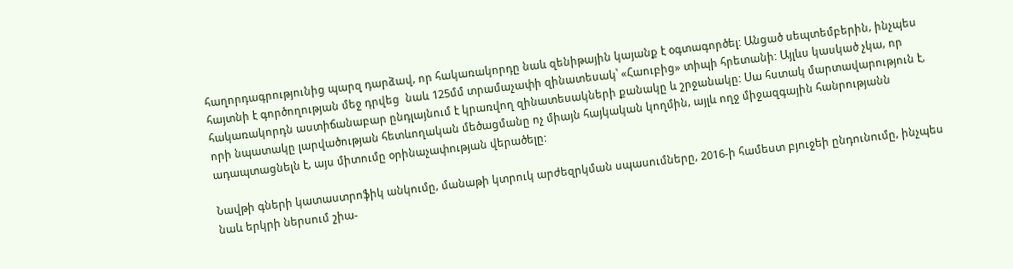հաղորդագրությունից պարզ դարձավ, որ հակառակորդը նաև զենիթային կայանք է օգտագործել: Անցած սեպտեմբերին, ինչպես հայտնի է գործողության մեջ դրվեց  նաև 125մմ տրամաչափի զինատեսակ՝ «Հաուբից» տիպի հրետանի: Այլևս կասկած չկա, որ հակառակորդն աստիճանաբար ընդլայնում է կրառվող զինատեսակների քանակը և շրջանակը: Սա հստակ մարտավարություն է, որի նպատակը լարվածության հետևողական մեծացմանը ոչ միայն հայկական կողմին, այլև ողջ միջազգային հանրությանն  ադապտացնելն է, այս միտումը օրինաչափության վերածելը:

Նավթի գների կատաստրոֆիկ անկումը, մանաթի կտրուկ արժեզրկման սպասումները, 2016-ի համեստ բյուջեի ընդունումը, ինչպես նաև երկրի ներսում շիա-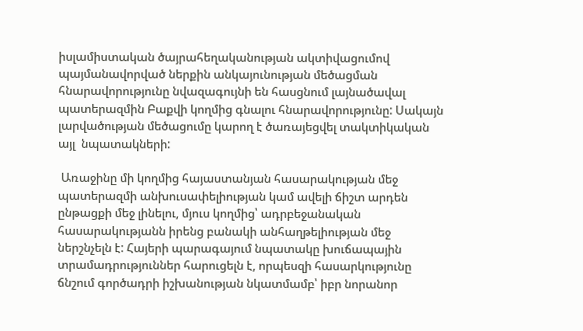իսլամիստական ծայրահեղականության ակտիվացումով պայմանավորված ներքին անկայունության մեծացման հնարավորությունը նվազագույնի են հասցնում լայնածավալ պատերազմին Բաքվի կողմից գնալու հնարավորությունը: Սակայն լարվածության մեծացումը կարող է ծառայեցվել տակտիկական այլ  նպատակների:

 Առաջինը մի կողմից հայաստանյան հասարակության մեջ պատերազմի անխուսափելիության կամ ավելի ճիշտ արդեն ընթացքի մեջ լինելու, մյուս կողմից՝ ադրբեջանական հասարակությանն իրենց բանակի անհաղթելիության մեջ ներշնչելն է: Հայերի պարագայում նպատակը խուճապային տրամադրություններ հարուցելն է, որպեսզի հասարկությունը ճնշում գործադրի իշխանության նկատմամբ՝ իբր նորանոր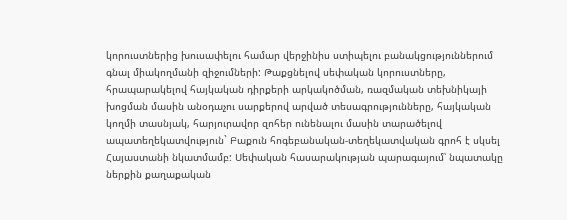կորուստներից խուսափելու համար վերջինիս ստիպելու բանակցություններում գնալ միակողմանի զիջումների: Թաքցնելով սեփական կորուստները, հրապարակելով հայկական դիրքերի արկակոծման, ռազմական տեխնիկայի խոցման մասին անօդաչու սարքերով արված տեսագրությունները, հայկական կողմի տասնյակ, հարյուրավոր զոհեր ունենալու մասին տարածելով ապատեղեկատվություն` Բաքուն հոգեբանական-տեղեկատվական գրոհ է սկսել Հայաստանի նկատմամբ: Սեփական հասարակության պարագայում՝ նպատակը ներքին քաղաքական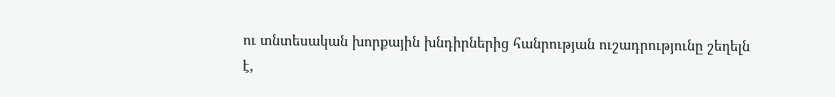ու տնտեսական խորքային խնդիրներից հանրության ուշադրությունը շեղելն է,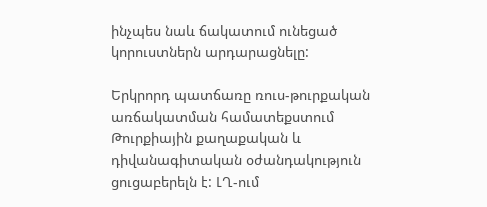ինչպես նաև ճակատում ունեցած կորուստներն արդարացնելը:

Երկրորդ պատճառը ռուս-թուրքական առճակատման համատեքստում Թուրքիային քաղաքական և դիվանագիտական օժանդակություն ցուցաբերելն է: ԼՂ-ում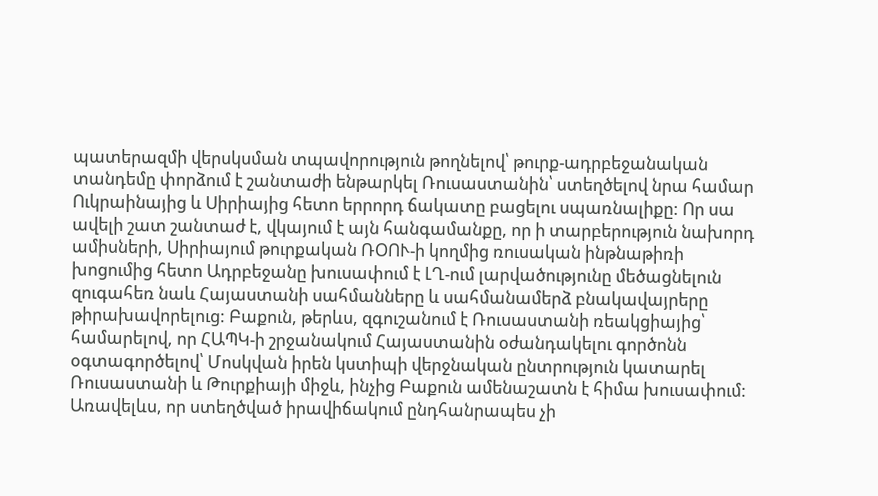պատերազմի վերսկսման տպավորություն թողնելով՝ թուրք-ադրբեջանական տանդեմը փորձում է շանտաժի ենթարկել Ռուսաստանին՝ ստեղծելով նրա համար Ուկրաինայից և Սիրիայից հետո երրորդ ճակատը բացելու սպառնալիքը: Որ սա ավելի շատ շանտաժ է, վկայում է այն հանգամանքը, որ ի տարբերություն նախորդ ամիսների, Սիրիայում թուրքական ՌՕՈՒ-ի կողմից ռուսական ինթնաթիռի խոցումից հետո Ադրբեջանը խուսափում է ԼՂ-ում լարվածությունը մեծացնելուն զուգահեռ նաև Հայաստանի սահմանները և սահմանամերձ բնակավայրերը թիրախավորելուց: Բաքուն, թերևս, զգուշանում է Ռուսաստանի ռեակցիայից՝ համարելով, որ ՀԱՊԿ-ի շրջանակում Հայաստանին օժանդակելու գործոնն օգտագործելով՝ Մոսկվան իրեն կստիպի վերջնական ընտրություն կատարել Ռուսաստանի և Թուրքիայի միջև, ինչից Բաքուն ամենաշատն է հիմա խուսափում: Առավելևս, որ ստեղծված իրավիճակում ընդհանրապես չի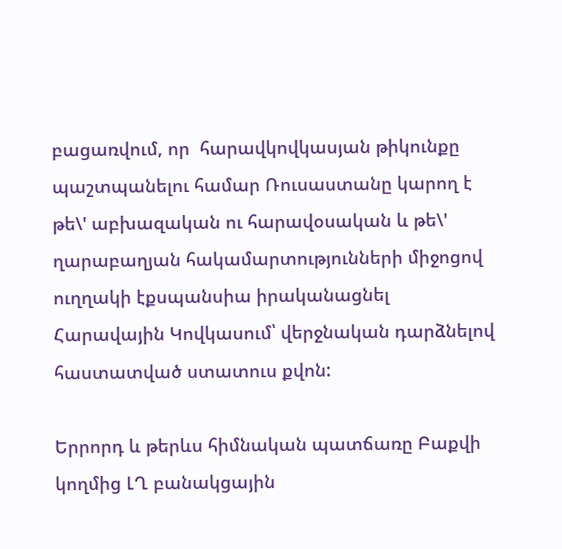բացառվում, որ  հարավկովկասյան թիկունքը պաշտպանելու համար Ռուսաստանը կարող է թե\' աբխազական ու հարավօսական և թե\' ղարաբաղյան հակամարտությունների միջոցով ուղղակի էքսպանսիա իրականացնել Հարավային Կովկասում՝ վերջնական դարձնելով հաստատված ստատուս քվոն:

Երրորդ և թերևս հիմնական պատճառը Բաքվի կողմից ԼՂ բանակցային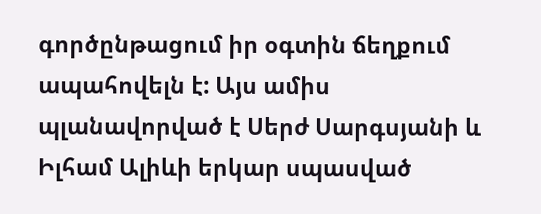գործընթացում իր օգտին ճեղքում ապահովելն է: Այս ամիս պլանավորված է Սերժ Սարգսյանի և Իլհամ Ալիևի երկար սպասված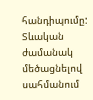հանդիպումը: Տևական ժամանակ մեծացնելով սահմանում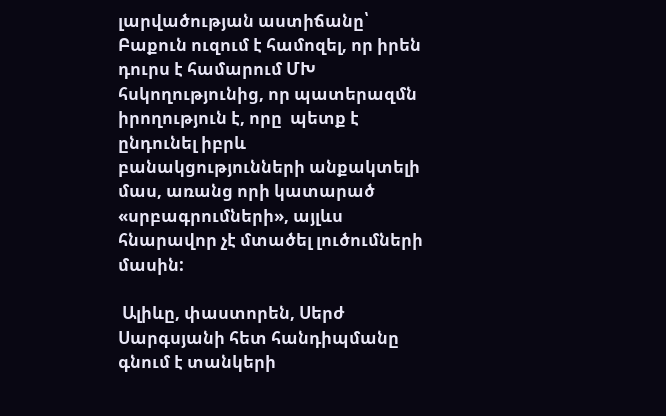լարվածության աստիճանը՝ Բաքուն ուզում է համոզել, որ իրեն դուրս է համարում ՄԽ հսկողությունից, որ պատերազմն իրողություն է, որը  պետք է ընդունել իբրև բանակցությունների անքակտելի մաս, առանց որի կատարած «սրբագրումների», այլևս հնարավոր չէ մտածել լուծումների մասին:

 Ալիևը, փաստորեն, Սերժ Սարգսյանի հետ հանդիպմանը գնում է տանկերի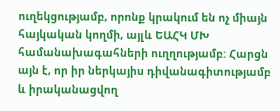ուղեկցությամբ, որոնք կրակում են ոչ միայն հայկական կողմի, այլև ԵԱՀԿ ՄԽ համանախագահների ուղղությամբ: Հարցն այն է, որ իր ներկայիս դիվանագիտությամբ և իրականացվող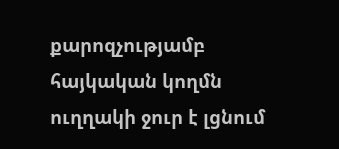քարոզչությամբ հայկական կողմն ուղղակի ջուր է լցնում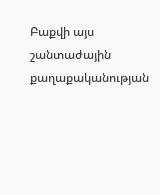Բաքվի այս շանտաժային քաղաքականության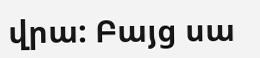վրա: Բայց սա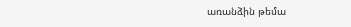առանձին թեմա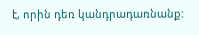է, որին դեռ կանդրադառնանք: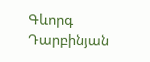Գևորգ Դարբինյան